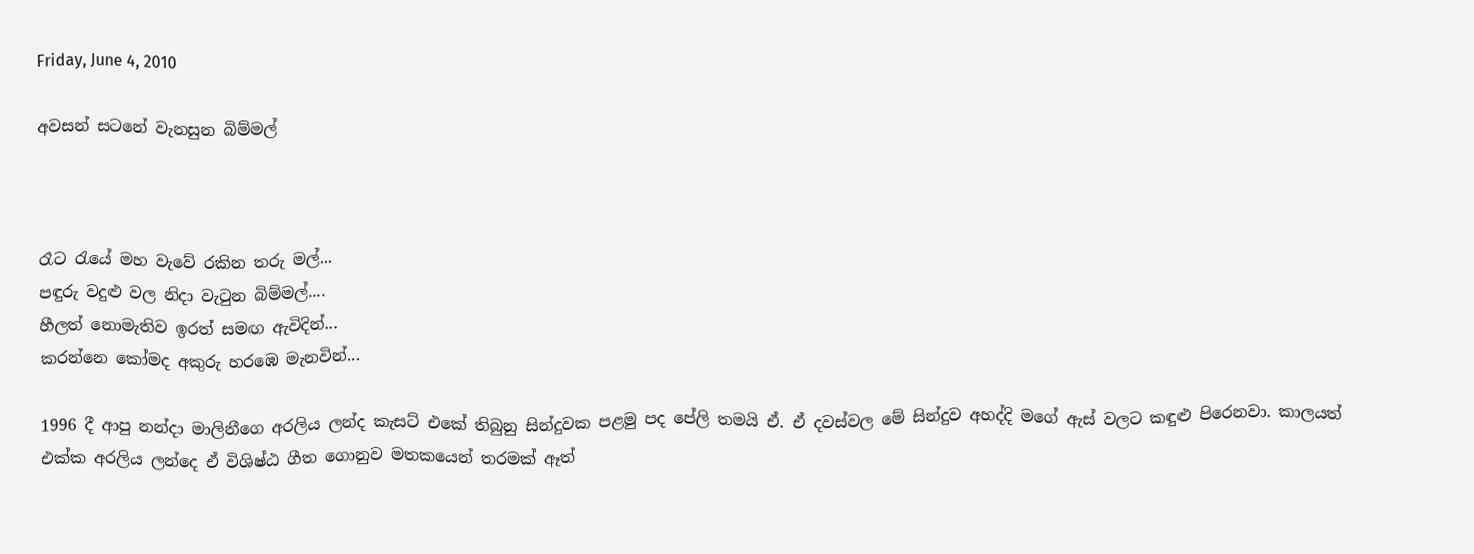Friday, June 4, 2010

අවසන් සටනේ වැනසුන බිම්මල්



රෑට රැයේ මහ වැවේ රකින තරු මල්...
පඳුරු වදුළු වල නිදා වැටුන බිම්මල්....
හීලත් නොමැතිව ඉරත් සමඟ ඇවිදින්...
කරන්නෙ කෝමද අකුරු හරඹෙ මැනවින්...

1996 දී ආපු නන්දා මාලිනීගෙ අරලිය ලන්ද කැසට් එකේ තිබුනු සින්දුවක පළමු පද පේලි තමයි ඒ. ඒ දවස්වල මේ සින්දුව අහද්දි මගේ ඇස් වලට කඳුළු පිරෙනවා. කාලයත් එක්ක අරලිය ලන්දෙ ඒ විශිෂ්ඨ ගීත ගොනුව මතකයෙන් තරමක් ඈත්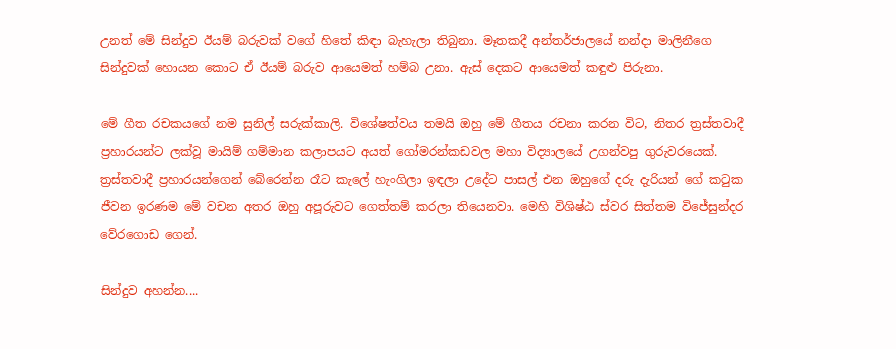උනත් මේ සින්දුව ඊයම් බරුවක් වගේ හිතේ කිඳා බැහැලා තිබුනා. මෑතකදී අන්තර්ජාලයේ නන්දා මාලිනීගෙ සින්දුවක් හොයන කොට ඒ ඊයම් බරුව ආයෙමත් හම්බ උනා. ඇස් දෙකට ආයෙමත් කඳුළු පිරුනා.

මේ ගීත රචකයගේ නම සුනිල් සරුක්කාලි. විශේෂත්වය තමයි ඔහු මේ ගීතය රචනා කරන විට, නිතර ත්‍රස්තවාදී ප්‍රහාරයන්ට ලක්වූ මායිම් ගම්මාන කලාපයට අයත් ගෝමරන්කඩවල මහා විද්‍යාලයේ උගන්වපු ගුරුවරයෙක්. ත්‍රස්තවාදී ප්‍රහාරයන්ගෙන් බේරෙන්න රෑට කැලේ හැංගිලා ඉඳලා උදේට පාසල් එන ඔහුගේ දරු දැරියන් ගේ කටුක ජීවන ඉරණම මේ වචන අතර ඔහු අපූරුවට ගෙත්තම් කරලා තියෙනවා. මෙහි විශිෂ්ඨ ස්වර සිත්තම විජේසුන්දර වේරගොඩ ගෙන්.

සින්දුව අහන්න....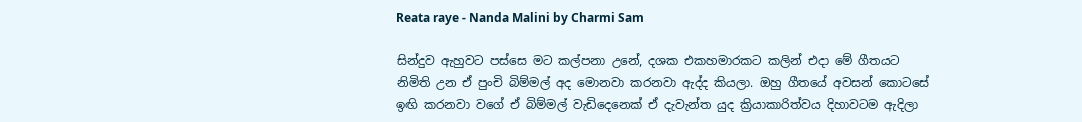Reata raye - Nanda Malini by Charmi Sam

සින්දුව ඇහුවට පස්සෙ මට කල්පනා උනේ, දශක එකහමාරකට කලින් එදා මේ ගීතයට නිමිති උන ඒ පුංචි බිම්මල් අද මොනවා කරනවා ඇද්ද කියලා. ඔහු ගීතයේ අවසන් කොටසේ ඉඟි කරනවා වගේ ඒ බිම්මල් වැඩිදෙනෙක් ඒ දැවැන්ත යුද ක්‍රියාකාරිත්වය දිහාවටම ඇදිලා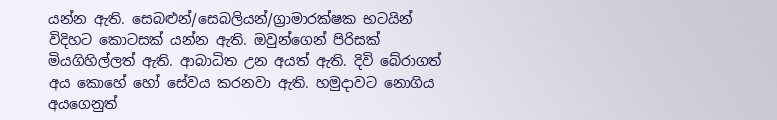යන්න ඇති. සෙබළුන්‍/සෙබලියන්/ග්‍රාමාරක්ෂක භටයින් විදිහට කොටසක් යන්න ඇති. ඔවුන්ගෙන් පිරිසක් මියගිහිල්ලත් ඇති. ආබාධිත උන අයත් ඇති. දිවි බේරාගත් අය කොහේ හෝ සේවය කරනවා ඇති. හමුදාවට නොගිය අයගෙනුත්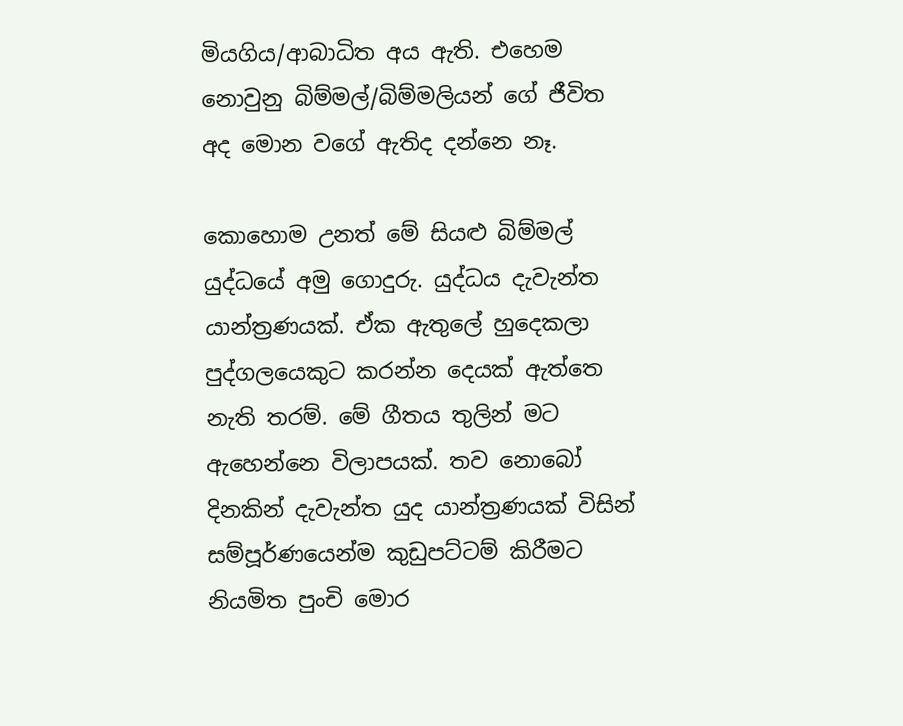මියගිය/ආබාධිත අය ඇති. එහෙම නොවුනු බිම්මල්/බිම්මලියන් ගේ ජීවිත අද මොන වගේ ඇතිද දන්නෙ නෑ.

කොහොම උනත් මේ සියළු බිම්මල් යුද්ධයේ අමු ගොදුරු. යුද්ධය දැවැන්ත යාන්ත්‍රණයක්. ඒක ඇතුලේ හුදෙකලා පුද්ගලයෙකුට කරන්න දෙයක් ඇත්තෙ නැති තරම්. මේ ගීතය තුලින් මට ඇහෙන්නෙ විලාපයක්. තව නොබෝ දිනකින් දැවැන්ත යුද යාන්ත්‍රණයක් විසින් සම්පූර්ණයෙන්ම කුඩුපට්ටම් කිරීමට නියමිත පුංචි මොර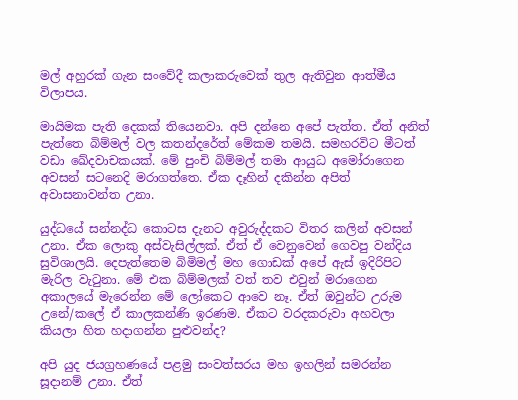මල් අහුරක් ගැන සංවේදී කලාකරුවෙක් තුල ඇතිවුන ආත්මීය විලාපය.

මායිමක පැති දෙකක් තියෙනවා. අපි දන්නෙ අපේ පැත්ත. ඒත් අනිත් පැත්තෙ බිම්මල් වල කතන්දරේත් මේකම තමයි. සමහරවිට මීටත් වඩා ඛේදවාචකයක්. මේ පුංචි බිම්මල් තමා ආයුධ අමෝරාගෙන අවසන් සටනෙදි මරාගත්තෙ. ඒක දෑහින් දකින්න අපිත් අවාසනාවන්ත උනා.

යුද්ධයේ සන්නද්ධ කොටස දැනට අවුරුද්දකට විතර කලින් අවසන් උනා. ඒක ලොකු අස්වැසිල්ලක්. ඒත් ඒ වෙනුවෙන් ගෙවපු වන්දිය සුවිශාලයි. දෙපැත්තෙම බිමිමල් මහ ගොඩක් අපේ ඇස් ඉදිරිපිට මැරිල වැටුනා. මේ එක බිම්මලක් වත් තව එවුන් මරාගෙන අකාලයේ මැරෙන්න මේ ලෝකෙට ආවෙ නෑ. ඒත් ඔවුන්ට උරුම උනේ/කලේ ඒ කාලකන්ණි ඉරණම. ඒකට වරදකරුවා අහවලා කියලා හිත හදාගන්න පුළුවන්ද?

අපි යුද ජයග්‍රහණයේ පළමු සංවත්සරය මහ ඉහලින් සමරන්න සූදානම් උනා. ඒත්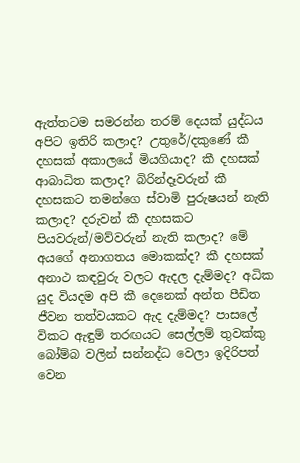ඇත්තටම සමරන්න තරම් දෙයක් යුද්ධය අපිට ඉතිරි කලාද? උතුරේ/දකුණේ කී දහසක් අකාලයේ මියගියාද? කී දහසක් ආබාධිත කලාද? බිරින්දෑවරුන් කී දහසකට තමන්ගෙ ස්වාමි පුරුෂයන් නැති කලාද? දරුවන් කී දහසකට පියවරුන්/මව්වරුන් නැති කලාද? මේ අයගේ අනාගතය මොකක්ද? කී දහසක් අනාථ කඳවුරු වලට ඇදල දැම්මද? අධික යුද වියදම අපි කී දෙනෙක් අන්ත පීඩිත ජීවන තත්වයකට ඇද දැම්මද? පාසලේ විකට ඇඳුම් තරඟයට සෙල්ලම් තුවක්කු බෝම්බ වලින් සන්නද්ධ වෙලා ඉදිරිපත් වෙන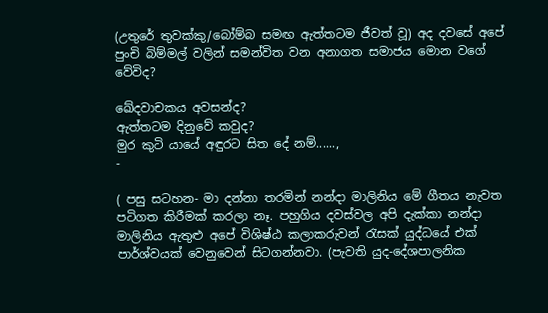(උතුරේ තුවක්කු/බෝම්බ සමඟ ඇත්තටම ජීවත් වූ) අද දවසේ අපේ පුංචි බිම්මල් වලින් සමන්විත වන අනාගත සමාජය මොන වගේ වේවිද?

ඛේදවාචකය අවසන්ද?
ඇත්තටම දිනුවේ කවුද?
මුර කුටි යායේ අඳුරට සිත දේ නම්......,
-

( පසු සටහන- මා දන්නා තරමින් නන්දා මාලිනිය මේ ගීතය නැවත පටිගත කිරීමක් කරලා නෑ. පහුගිය දවස්වල අපි දැක්කා නන්දා මාලිනිය ඇතුළු අපේ විශිෂ්ඨ කලාකරුවන් රැසක් යුද්ධයේ එක් පාර්ශ්වයක් වෙනුවෙන් සිටගන්නවා. (පැවති යුද-දේශපාලනික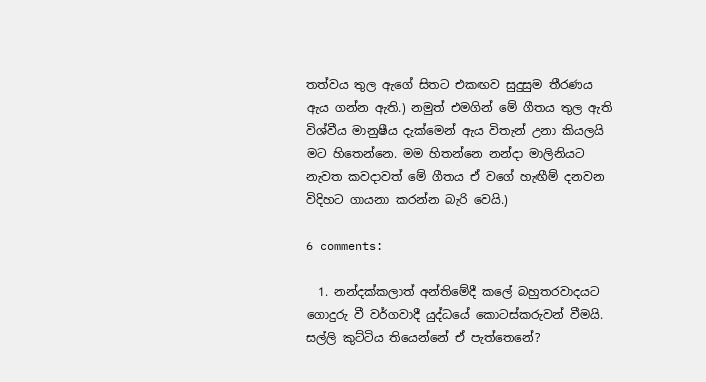තත්වය තුල ඇගේ සිතට එකඟව සුදුසුම තීරණය ඇය ගන්න ඇති.) නමුත් එමගින් මේ ගීතය තුල ඇති විශ්වීය මානුෂීය දැක්මෙන් ඇය විතැන් උනා කියලයි මට හිතෙන්නෙ. මම හිතන්නෙ නන්දා මාලිනියට නැවත කවදාවත් මේ ගීතය ඒ වගේ හැඟීම් දනවන විදිහට ගායනා කරන්න බැරි වෙයි.)

6 comments:

  1. නන්දක්කලාත් අන්තිමේදී කලේ බහුතරවාදයට ගොදුරු වී වර්ගවාදී යුද්ධයේ කොටස්කරුවන් වීමයි. සල්ලි කුට්ටිය තියෙන්නේ ඒ පැත්තෙනේ?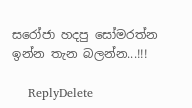සරෝජා හදපු සෝමරත්න ඉන්න තැන බලන්න...!!!

    ReplyDelete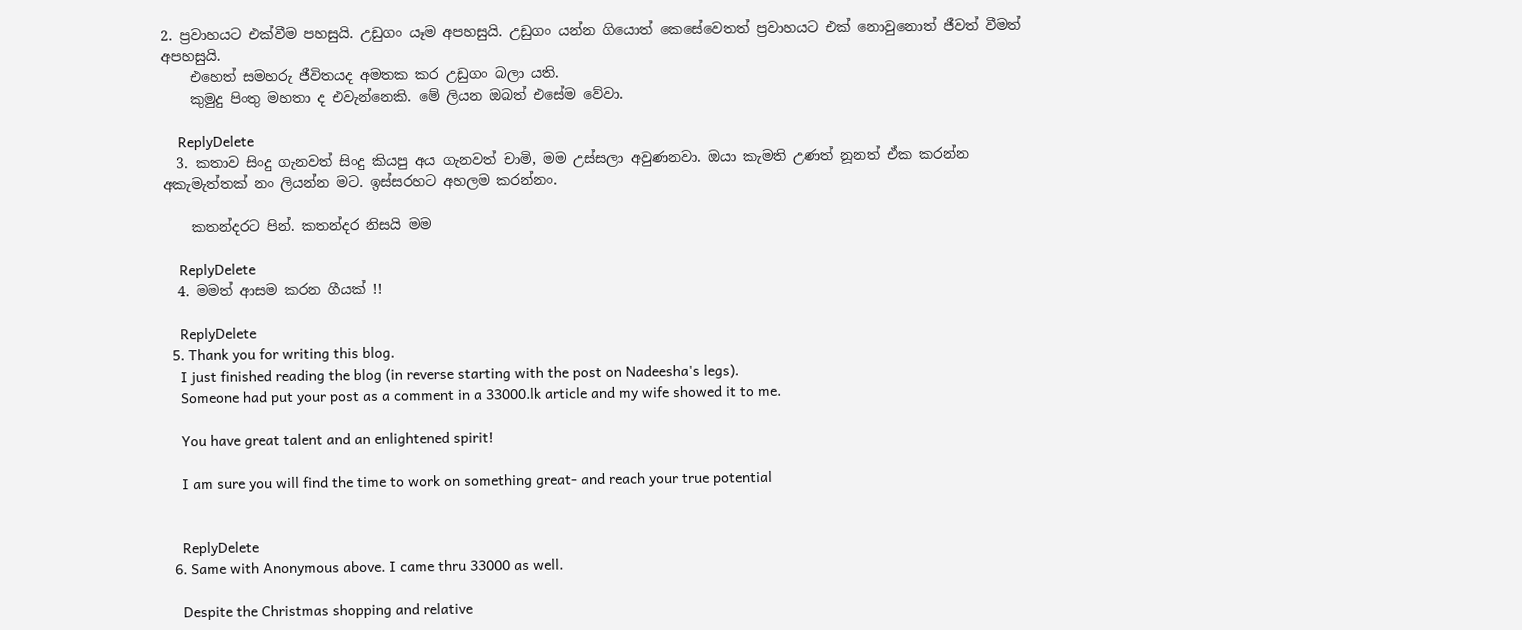2. ප්‍රවාහයට එක්වීම පහසුයි. උඩුගං යෑම අපහසුයි. උඩුගං යන්න ගියොත් කෙසේවෙතත් ප්‍රවාහයට එක් නොවුනොත් ජීවත් වීමත් අපහසුයි.
    එහෙත් සමහරු ජීවිතයද අමතක කර උඩුගං බලා යති.
    කුමුදු පිංතු මහතා ද එවැන්නෙකි. මේ ලියන ඔබත් එසේම වේවා.

    ReplyDelete
  3. කතාව සිංදු ගැනවත් සිංදු කියපු අය ගැනවත් චාමි, මම උස්සලා අවුණනවා. ඔයා කැමති උණත් නූනත් ඒක කරන්න අකැමැත්තක් නං ලියන්න මට. ඉස්සරහට අහලම කරන්නං.

    කතන්දරට පින්. කතන්දර නිසයි මම

    ReplyDelete
  4. මමත් ආසම කරන ගීයක් !!

    ReplyDelete
  5. Thank you for writing this blog.
    I just finished reading the blog (in reverse starting with the post on Nadeesha's legs).
    Someone had put your post as a comment in a 33000.lk article and my wife showed it to me.

    You have great talent and an enlightened spirit!

    I am sure you will find the time to work on something great- and reach your true potential


    ReplyDelete
  6. Same with Anonymous above. I came thru 33000 as well.

    Despite the Christmas shopping and relative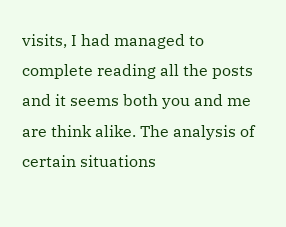visits, I had managed to complete reading all the posts and it seems both you and me are think alike. The analysis of certain situations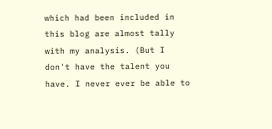which had been included in this blog are almost tally with my analysis. (But I don't have the talent you have. I never ever be able to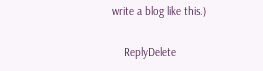write a blog like this.)

    ReplyDelete